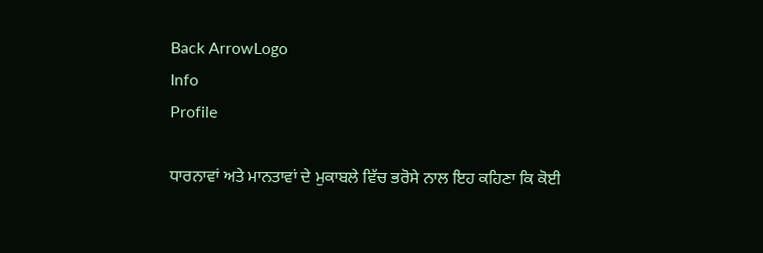Back ArrowLogo
Info
Profile

ਧਾਰਨਾਵਾਂ ਅਤੇ ਮਾਨਤਾਵਾਂ ਦੇ ਮੁਕਾਬਲੇ ਵਿੱਚ ਭਰੋਸੇ ਨਾਲ ਇਹ ਕਹਿਣਾ ਕਿ ਕੋਈ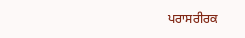ਪਰਾਸਰੀਰਕ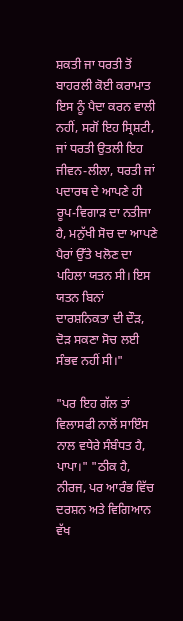ਸ਼ਕਤੀ ਜਾ ਧਰਤੀ ਤੋਂ ਬਾਹਰਲੀ ਕੋਈ ਕਰਾਮਾਤ ਇਸ ਨੂੰ ਪੈਦਾ ਕਰਨ ਵਾਲੀ ਨਹੀਂ, ਸਗੋਂ ਇਹ ਸ੍ਰਿਸ਼ਟੀ, ਜਾਂ ਧਰਤੀ ਉਤਲੀ ਇਹ ਜੀਵਨ-ਲੀਲਾ, ਧਰਤੀ ਜਾਂ ਪਦਾਰਥ ਦੇ ਆਪਣੇ ਹੀ ਰੂਪ-ਵਿਗਾੜ ਦਾ ਨਤੀਜਾ ਹੈ, ਮਨੁੱਖੀ ਸੋਚ ਦਾ ਆਪਣੇ ਪੈਰਾਂ ਉੱਤੇ ਖਲੋਣ ਦਾ ਪਹਿਲਾ ਯਤਨ ਸੀ। ਇਸ ਯਤਨ ਬਿਨਾਂ ਦਾਰਸ਼ਨਿਕਤਾ ਦੀ ਦੌੜ, ਦੋੜ ਸਕਣਾ ਸੋਚ ਲਈ ਸੰਭਵ ਨਹੀਂ ਸੀ।"

"ਪਰ ਇਹ ਗੱਲ ਤਾਂ ਵਿਲਾਸਫੀ ਨਾਲੋਂ ਸਾਇੰਸ ਨਾਲ ਵਧੇਰੇ ਸੰਬੰਧਤ ਹੈ, ਪਾਪਾ।" "ਠੀਕ ਹੈ, ਨੀਰਜ, ਪਰ ਆਰੰਭ ਵਿੱਚ ਦਰਸ਼ਨ ਅਤੇ ਵਿਗਿਆਨ ਵੱਖ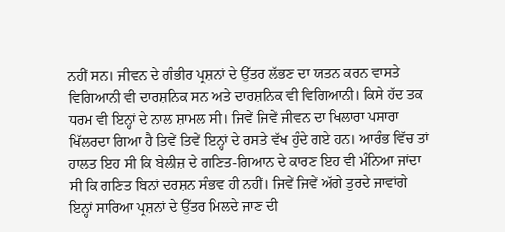ਨਹੀਂ ਸਨ। ਜੀਵਨ ਦੇ ਗੰਭੀਰ ਪ੍ਰਸ਼ਨਾਂ ਦੇ ਉੱਤਰ ਲੱਭਣ ਦਾ ਯਤਨ ਕਰਨ ਵਾਸਤੇ ਵਿਗਿਆਨੀ ਵੀ ਦਾਰਸ਼ਨਿਕ ਸਨ ਅਤੇ ਦਾਰਸ਼ਨਿਕ ਵੀ ਵਿਗਿਆਨੀ। ਕਿਸੇ ਹੱਦ ਤਕ ਧਰਮ ਵੀ ਇਨ੍ਹਾਂ ਦੇ ਨਾਲ ਸ਼ਾਮਲ ਸੀ। ਜਿਵੇਂ ਜਿਵੇਂ ਜੀਵਨ ਦਾ ਖਿਲਾਰਾ ਪਸਾਰਾ ਖਿੱਲਰਦਾ ਗਿਆ ਹੈ ਤਿਵੇਂ ਤਿਵੇਂ ਇਨ੍ਹਾਂ ਦੇ ਰਸਤੇ ਵੱਖ ਹੁੰਦੇ ਗਏ ਹਨ। ਆਰੰਭ ਵਿੱਚ ਤਾਂ ਹਾਲਤ ਇਹ ਸੀ ਕਿ ਬੇਲੀਜ਼ ਦੇ ਗਣਿਤ-ਗਿਆਨ ਦੇ ਕਾਰਣ ਇਹ ਵੀ ਮੰਨਿਆ ਜਾਂਦਾ ਸੀ ਕਿ ਗਣਿਤ ਬਿਨਾਂ ਦਰਸ਼ਨ ਸੰਭਵ ਹੀ ਨਹੀਂ। ਜਿਵੇਂ ਜਿਵੇਂ ਅੱਗੇ ਤੁਰਦੇ ਜਾਵਾਂਗੇ ਇਨ੍ਹਾਂ ਸਾਰਿਆ ਪ੍ਰਸ਼ਨਾਂ ਦੇ ਉੱਤਰ ਮਿਲਦੇ ਜਾਣ ਦੀ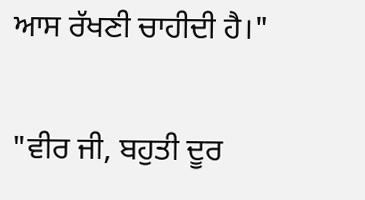ਆਸ ਰੱਖਣੀ ਚਾਹੀਦੀ ਹੈ।"

"ਵੀਰ ਜੀ, ਬਹੁਤੀ ਦੂਰ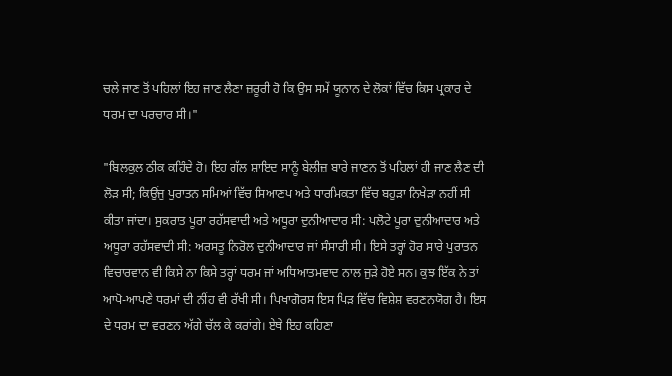ਚਲੇ ਜਾਣ ਤੋਂ ਪਹਿਲਾਂ ਇਹ ਜਾਣ ਲੈਣਾ ਜ਼ਰੂਰੀ ਹੋ ਕਿ ਉਸ ਸਮੇਂ ਯੂਨਾਨ ਦੇ ਲੋਕਾਂ ਵਿੱਚ ਕਿਸ ਪ੍ਰਕਾਰ ਦੇ ਧਰਮ ਦਾ ਪਰਚਾਰ ਸੀ।"

"ਬਿਲਕੁਲ ਠੀਕ ਕਹਿੰਦੇ ਹੋ। ਇਹ ਗੱਲ ਸ਼ਾਇਦ ਸਾਨੂੰ ਬੇਲੀਜ਼ ਬਾਰੇ ਜਾਣਨ ਤੋਂ ਪਹਿਲਾਂ ਹੀ ਜਾਣ ਲੈਣ ਦੀ ਲੋੜ ਸੀ; ਕਿਉਂਜੁ ਪੁਰਾਤਨ ਸਮਿਆਂ ਵਿੱਚ ਸਿਆਣਪ ਅਤੇ ਧਾਰਮਿਕਤਾ ਵਿੱਚ ਬਹੁੜਾ ਨਿਖੇੜਾ ਨਹੀਂ ਸੀ ਕੀਤਾ ਜਾਂਦਾ। ਸੁਕਰਾਤ ਪੂਰਾ ਰਹੱਸਵਾਦੀ ਅਤੇ ਅਧੂਰਾ ਦੁਨੀਆਦਾਰ ਸੀ: ਪਲੋਟੇ ਪੂਰਾ ਦੁਨੀਆਦਾਰ ਅਤੇ ਅਧੂਰਾ ਰਹੱਸਵਾਦੀ ਸੀ: ਅਰਸਤੂ ਨਿਰੋਲ ਦੁਨੀਆਦਾਰ ਜਾਂ ਸੰਸਾਰੀ ਸੀ। ਇਸੇ ਤਰ੍ਹਾਂ ਹੋਰ ਸਾਰੇ ਪੁਰਾਤਨ ਵਿਚਾਰਵਾਨ ਵੀ ਕਿਸੇ ਨਾ ਕਿਸੇ ਤਰ੍ਹਾਂ ਧਰਮ ਜਾਂ ਅਧਿਆਤਮਵਾਦ ਨਾਲ ਜੁੜੇ ਹੋਏ ਸਨ। ਕੁਝ ਇੱਕ ਨੇ ਤਾਂ ਆਪੋ-ਆਪਣੇ ਧਰਮਾਂ ਦੀ ਨੀਂਹ ਵੀ ਰੱਖੀ ਸੀ। ਪਿਖਾਗੋਰਸ ਇਸ ਪਿੜ ਵਿੱਚ ਵਿਸ਼ੇਸ਼ ਵਰਣਨਯੋਗ ਹੈ। ਇਸ ਦੇ ਧਰਮ ਦਾ ਵਰਣਨ ਅੱਗੇ ਚੱਲ ਕੇ ਕਰਾਂਗੇ। ਏਥੇ ਇਹ ਕਹਿਣਾ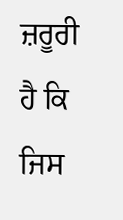ਜ਼ਰੂਰੀ ਹੈ ਕਿ ਜਿਸ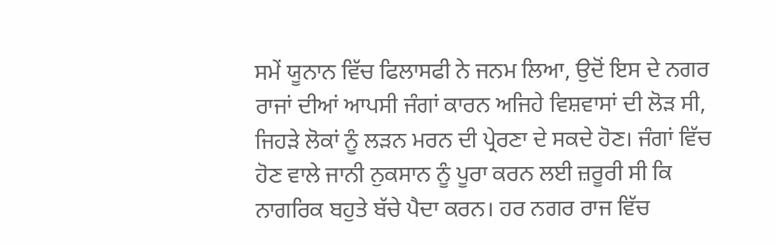ਸਮੇਂ ਯੂਨਾਨ ਵਿੱਚ ਫਿਲਾਸਫੀ ਨੇ ਜਨਮ ਲਿਆ, ਉਦੋਂ ਇਸ ਦੇ ਨਗਰ ਰਾਜਾਂ ਦੀਆਂ ਆਪਸੀ ਜੰਗਾਂ ਕਾਰਨ ਅਜਿਹੇ ਵਿਸ਼ਵਾਸਾਂ ਦੀ ਲੋੜ ਸੀ, ਜਿਹੜੇ ਲੋਕਾਂ ਨੂੰ ਲੜਨ ਮਰਨ ਦੀ ਪ੍ਰੇਰਣਾ ਦੇ ਸਕਦੇ ਹੋਣ। ਜੰਗਾਂ ਵਿੱਚ ਹੋਣ ਵਾਲੇ ਜਾਨੀ ਨੁਕਸਾਨ ਨੂੰ ਪੂਰਾ ਕਰਨ ਲਈ ਜ਼ਰੂਰੀ ਸੀ ਕਿ ਨਾਗਰਿਕ ਬਹੁਤੇ ਬੱਚੇ ਪੈਦਾ ਕਰਨ। ਹਰ ਨਗਰ ਰਾਜ ਵਿੱਚ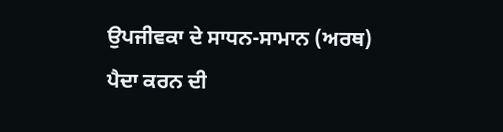ਉਪਜੀਵਕਾ ਦੇ ਸਾਧਨ-ਸਾਮਾਨ (ਅਰਥ) ਪੈਦਾ ਕਰਨ ਦੀ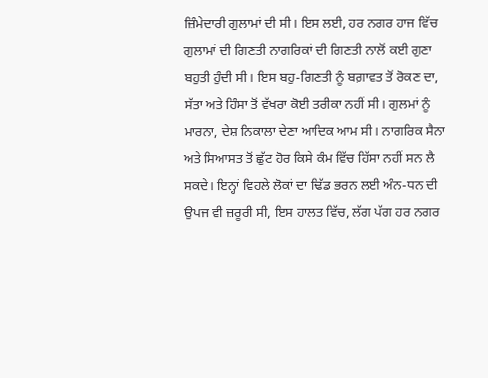ਜ਼ਿੰਮੇਦਾਰੀ ਗੁਲਾਮਾਂ ਦੀ ਸੀ। ਇਸ ਲਈ, ਹਰ ਨਗਰ ਹਾਜ ਵਿੱਚ ਗੁਲਾਮਾਂ ਦੀ ਗਿਣਤੀ ਨਾਗਰਿਕਾਂ ਦੀ ਗਿਣਤੀ ਨਾਲੋਂ ਕਈ ਗੁਣਾ ਬਹੁਤੀ ਹੁੰਦੀ ਸੀ। ਇਸ ਬਹੁ-ਗਿਣਤੀ ਨੂੰ ਬਗ਼ਾਵਤ ਤੋਂ ਰੋਕਣ ਦਾ, ਸੱਤਾ ਅਤੇ ਹਿੰਸਾ ਤੋਂ ਵੱਖਰਾ ਕੋਈ ਤਰੀਕਾ ਨਹੀਂ ਸੀ। ਗੁਲਮਾਂ ਨੂੰ ਮਾਰਨਾ, ਦੇਸ਼ ਨਿਕਾਲਾ ਦੇਣਾ ਆਦਿਕ ਆਮ ਸੀ। ਨਾਗਰਿਕ ਸੈਨਾ ਅਤੇ ਸਿਆਸਤ ਤੋਂ ਛੁੱਟ ਹੋਰ ਕਿਸੇ ਕੰਮ ਵਿੱਚ ਹਿੱਸਾ ਨਹੀਂ ਸਨ ਲੈ ਸਕਦੇ। ਇਨ੍ਹਾਂ ਵਿਹਲੇ ਲੋਕਾਂ ਦਾ ਢਿੱਡ ਭਰਨ ਲਈ ਅੰਨ-ਧਨ ਦੀ ਉਪਜ ਵੀ ਜ਼ਰੂਰੀ ਸੀ, ਇਸ ਹਾਲਤ ਵਿੱਚ, ਲੱਗ ਪੱਗ ਹਰ ਨਗਰ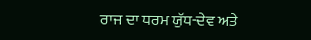ਰਾਜ ਦਾ ਧਰਮ ਯੁੱਧ-ਦੇਵ ਅਤੇ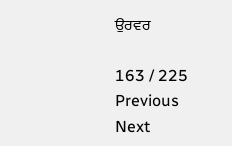ਉਰਵਰ

163 / 225
Previous
Next